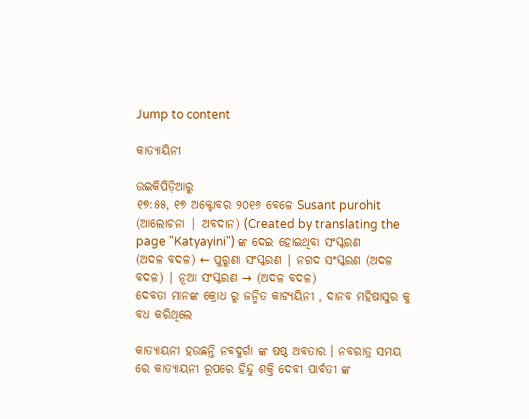Jump to content

କାତ୍ୟାୟିନୀ

ଉଇକିପିଡ଼ିଆ‌ରୁ
୧୭:୫୫, ୧୭ ଅକ୍ଟୋବର ୨୦୧୬ ବେଳେ Susant purohit (ଆଲୋଚନା | ଅବଦାନ) (Created by translating the page "Katyayini") ଙ୍କ ଦେଇ ହୋଇଥିବା ସଂସ୍କରଣ
(ଅଦଳ ବଦଳ) ← ପୁରୁଣା ସଂସ୍କରଣ | ନଗଦ ସଂସ୍କରଣ (ଅଦଳ ବଦଳ) | ନୂଆ ସଂସ୍କରଣ → (ଅଦଳ ବଦଳ)
ଦେବତା ମାନଙ୍କ କ୍ରୋଧ ରୁ ଜନ୍ମିତ କାଟ୍ୟୟିନୀ , ଦାନବ ମହିଷାସୁର କୁ ବଧ କରିଥିଲେ

କାତ୍ୟାୟନୀ ହଉଛନ୍ତି ନବଦୁର୍ଗା ଙ୍କ ଷଷ୍ଠ ଅବତାର । ନବରାତ୍ର ସମୟ ରେ କାତ୍ୟାୟନୀ ରୂପରେ ହିନ୍ଦୁ ଶକ୍ତି ଦେବୀ ପାର୍ବତୀ ଙ୍କ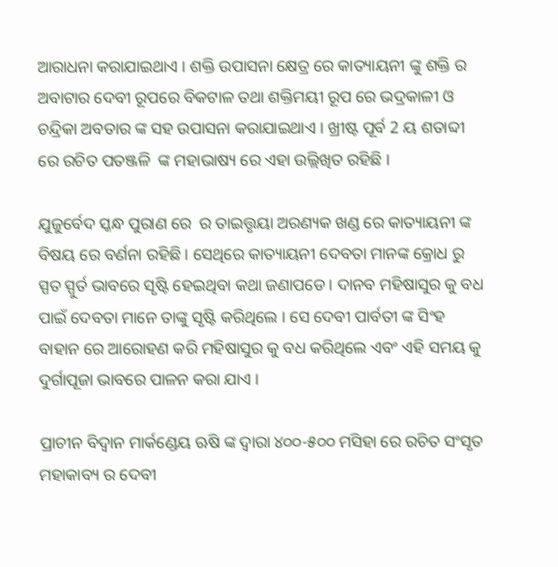ଆରାଧନା କରାଯାଇଥାଏ । ଶକ୍ତି ଉପାସନା କ୍ଷେତ୍ର ରେ କାତ୍ୟାୟନୀ ଙ୍କୁ ଶକ୍ତି ର ଅବାଟାର ଦେବୀ ରୂପରେ ବିକଟାଳ ତଥା ଶକ୍ତିମୟୀ ରୂପ ରେ ଭଦ୍ରକାଳୀ ଓ ଚନ୍ଦ୍ରିକା ଅବତାର ଙ୍କ ସହ ଉପାସନା କରାଯାଇଥାଏ । ଖ୍ରୀଷ୍ଟ ପୂର୍ବ 2 ୟ ଶତାବ୍ଦୀ ରେ ରଚିତ ପତଞ୍ଜଳି  ଙ୍କ ମହାଭାଷ୍ୟ ରେ ଏହା ଉଲ୍ଲିଖିତ ରହିଛି ।

ଯୁଜୁର୍ବେଦ ସ୍କନ୍ଧ ପୁରାଣ ରେ  ର ତାଇତ୍ତୃୟା ଅରଣ୍ୟକ ଖଣ୍ଡ ରେ କାତ୍ୟାୟନୀ ଙ୍କ ବିଷୟ ରେ ବର୍ଣନା ରହିଛି । ସେଥିରେ କାତ୍ୟାୟନୀ ଦେବତା ମାନଙ୍କ କ୍ରୋଧ ରୁ ସ୍ପତ ସ୍ପୁର୍ତ ଭାବରେ ସୃଷ୍ଟି ହେଇଥିବା କଥା ଜଣାପଡେ । ଦାନବ ମହିଷାସୁର କୁ ବଧ ପାଇଁ ଦେବତା ମାନେ ତାଙ୍କୁ ସୃଷ୍ଟି କରିଥିଲେ । ସେ ଦେବୀ ପାର୍ବତୀ ଙ୍କ ସିଂହ ବାହାନ ରେ ଆରୋହଣ କରି ମହିଷାସୁର କୁ ବଧ କରିଥିଲେ ଏବଂ ଏହି ସମୟ କୁ ଦୁର୍ଗାପୂଜା ଭାବରେ ପାଳନ କରା ଯାଏ ।

ପ୍ରାଚୀନ ବିଦ୍ଵାନ ମାର୍କଣ୍ଡେୟ ଋଷି ଙ୍କ ଦ୍ଵାରା ୪୦୦-୫୦୦ ମସିହା ରେ ରଚିତ ସଂସୃତ ମହାକାବ୍ୟ ର ଦେବୀ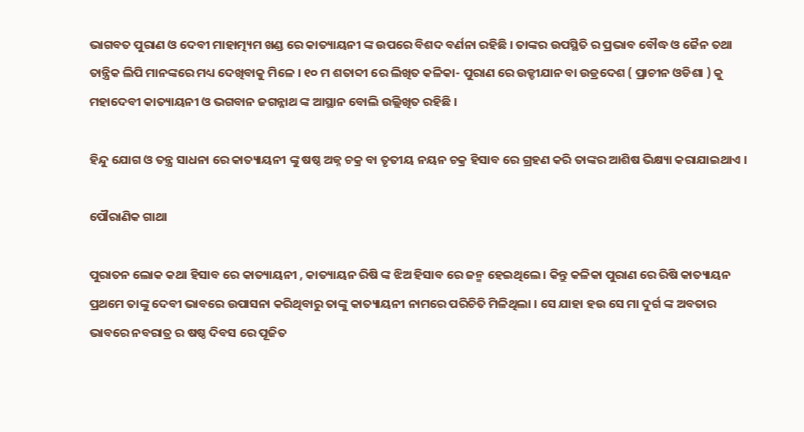ଭାଗବତ ପୁରାଣ ଓ ଦେବୀ ମାହାତ୍ମ୍ୟମ ଖଣ୍ଡ ରେ କାତ୍ୟାୟନୀ ଙ୍କ ଉପରେ ବିଶଦ ବର୍ଣନା ରହିଛି । ତାଙ୍କର ଉପସ୍ଥିତି ର ପ୍ରଭାବ ବୌଦ୍ଧ ଓ ଜୈନ ତଥା ତାନ୍ତ୍ରିକ ଲିପି ମାନଙ୍କରେ ମଧ୍ୟ ଦେଖିବାକୁ ମିଳେ । ୧୦ ମ ଶତାବ୍ଦୀ ରେ ଲିଖିତ କଳିକା- ପୁରାଣ ରେ ଉଡ୍ଡୀଯାନ ବା ଉଡ୍ରଦେଶ ( ପ୍ରାଚୀନ ଓଡିଶା ) କୁ ମହାଦେବୀ କାତ୍ୟାୟନୀ ଓ ଭଗବାନ ଜଗନ୍ନାଥ ଙ୍କ ଆସ୍ଥାନ ବୋଲି ଉଲ୍ଲିଖିତ ରହିଛି ।

ହିନ୍ଦୁ ଯୋଗ ଓ ତନ୍ତ୍ର ସାଧନା ରେ କାତ୍ୟାୟନୀ ଙ୍କୁ ଷଷ୍ଠ ଅଜ୍ନ ଚକ୍ର ବା ତୃତୀୟ ନୟନ ଚକ୍ର ହିସାବ ରେ ଗ୍ରହଣ କରି ତାଙ୍କର ଆଶିଷ ଭିକ୍ଷ୍ୟା କରାଯାଇଥାଏ ।

ପୌରାଣିକ ଗାଥା

ପୁରାତନ ଲୋକ କଥା ହିସାବ ରେ କାତ୍ୟାୟନୀ , କାତ୍ୟାୟନ ରିଷି ଙ୍କ ଝିଅ ହିସାବ ରେ ଜନ୍ମ ହେଇଥିଲେ । କିନ୍ତୁ କଳିକା ପୁରାଣ ରେ ରିଷି କାତ୍ୟାୟନ ପ୍ରଥମେ ତାଙ୍କୁ ଦେବୀ ଭାବରେ ଉପାସନା କରିଥିବାରୁ ତାଙ୍କୁ କାତ୍ୟାୟନୀ ନାମରେ ପରିଚିତି ମିଳିଥିଲା । ସେ ଯାହା ହଉ ସେ ମା ଦୁର୍ଗ ଙ୍କ ଅବତାର  ଭାବରେ ନବରାତ୍ର ର ଷଷ୍ଠ ଦିବସ ରେ ପୂଜିତ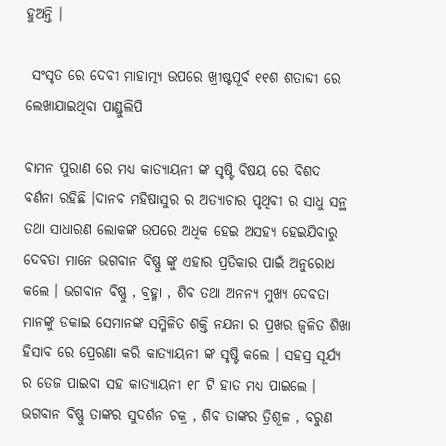ହୁଅନ୍ତି ।

 ସଂସୃତ ରେ ଦେବୀ ମାହାତ୍ମ୍ୟ ଉପରେ ଖ୍ରୀଷ୍ଟପୂର୍ବ ୧୧ଶ ଶତାବ୍ଦୀ ରେ ଲେଖାଯାଇଥିବା ପାଣ୍ଡୁଲିପି

ବାମନ ପୁରାଣ ରେ ମଧ୍ୟ କାତ୍ୟାୟନୀ ଙ୍କ ସୃଷ୍ଟି ବିଷୟ ରେ ବିଶଦ ବର୍ଣନା ରହିଛି ।ଦାନବ ମହିଷାସୁର ର ଅତ୍ୟାଚାର ପୃଥିବୀ ର ସାଧୁ ସନ୍ଥ ତଥା ସାଧାରଣ ଲୋକଙ୍କ ଉପରେ ଅଧିକ ହେଇ ଅସହ୍ୟ ହେଇଯିବାରୁ ଦେବତା ମାନେ ଭଗବାନ ବିଷ୍ଣୁ ଙ୍କୁ ଏହାର ପ୍ରତିକାର ପାଇଁ ଅନୁରୋଧ କଲେ । ଭଗବାନ ବିଷ୍ଣୁ , ବ୍ରହ୍ମା , ଶିବ ତଥା ଅନନ୍ୟ ମୁଖ୍ୟ ଦେବତା ମାନଙ୍କୁ ଡକାଇ ସେମାନଙ୍କ ସମ୍ମିଳିତ ଶକ୍ତି ନଯନା ର ପ୍ରଖର ଜ୍ଵଳିତ ଶିଖା ହିସାବ ରେ ପ୍ରେରଣା କରି କାତ୍ୟାୟନୀ ଙ୍କ ସୃଷ୍ଟି କଲେ । ସହସ୍ର ସୂର୍ଯ୍ୟ ର ତେଜ ପାଇବା ସହ କାତ୍ୟାୟନୀ ୧୮ ଟି ହାତ ମଧ୍ୟ ପାଇଲେ । ଭଗବାନ ବିଷ୍ଣୁ ତାଙ୍କର ସୁଦର୍ଶନ ଚକ୍ର , ଶିବ ତାଙ୍କର ତ୍ରିଶୂଳ , ବରୁଣ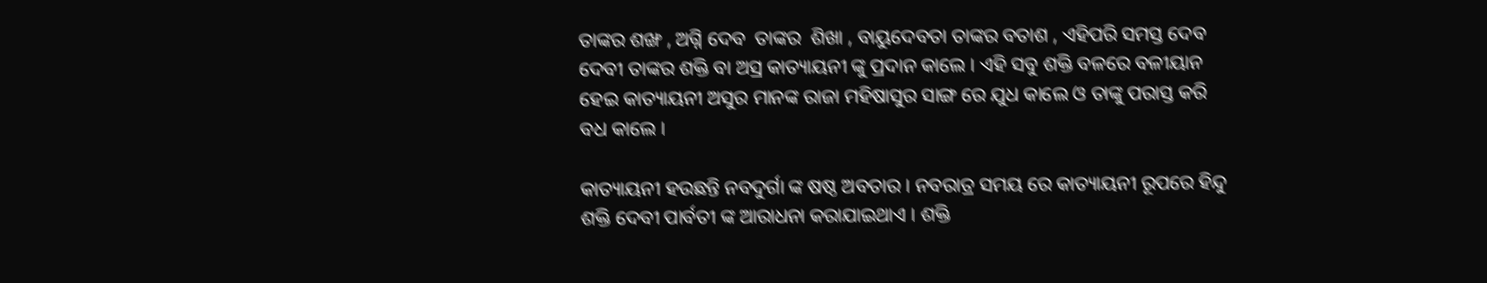ତାଙ୍କର ଶଙ୍ଖ , ଅଗ୍ନି ଦେବ  ତାଙ୍କର  ଶିଖା , ବାୟୁଦେବତା ତାଙ୍କର ବତାଶ , ଏହିପରି ସମସ୍ତ ଦେବ ଦେବୀ ତାଙ୍କର ଶକ୍ତି ବା ଅସ୍ର କାତ୍ୟାୟନୀ ଙ୍କୁ ପ୍ରଦାନ କାଲେ । ଏହି ସବୁ ଶକ୍ତି ବଳରେ ବଳୀୟାନ ହେଇ କାତ୍ୟାୟନୀ ଅସୁର ମାନଙ୍କ ରାଜା ମହିଷାସୁର ସାଙ୍ଗ ରେ ଯୁଧ କାଲେ ଓ ତାଙ୍କୁ ପରାସ୍ତ କରି ବଧ କାଲେ ।

କାତ୍ୟାୟନୀ ହଉଛନ୍ତି ନବଦୁର୍ଗା ଙ୍କ ଷଷ୍ଠ ଅବତାର । ନବରାତ୍ର ସମୟ ରେ କାତ୍ୟାୟନୀ ରୂପରେ ହିନ୍ଦୁ ଶକ୍ତି ଦେବୀ ପାର୍ବତୀ ଙ୍କ ଆରାଧନା କରାଯାଇଥାଏ । ଶକ୍ତି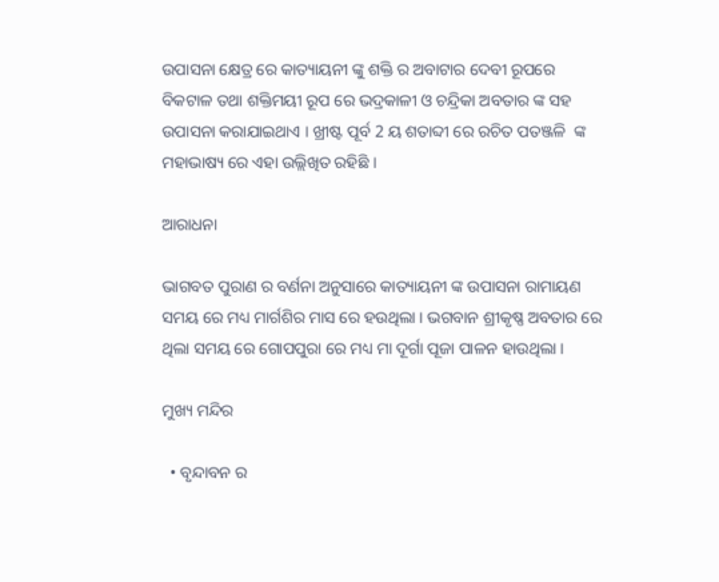ଉପାସନା କ୍ଷେତ୍ର ରେ କାତ୍ୟାୟନୀ ଙ୍କୁ ଶକ୍ତି ର ଅବାଟାର ଦେବୀ ରୂପରେ ବିକଟାଳ ତଥା ଶକ୍ତିମୟୀ ରୂପ ରେ ଭଦ୍ରକାଳୀ ଓ ଚନ୍ଦ୍ରିକା ଅବତାର ଙ୍କ ସହ ଉପାସନା କରାଯାଇଥାଏ । ଖ୍ରୀଷ୍ଟ ପୂର୍ବ 2 ୟ ଶତାବ୍ଦୀ ରେ ରଚିତ ପତଞ୍ଜଳି  ଙ୍କ ମହାଭାଷ୍ୟ ରେ ଏହା ଉଲ୍ଲିଖିତ ରହିଛି ।

ଆରାଧନା

ଭାଗବତ ପୁରାଣ ର ବର୍ଣନା ଅନୁସାରେ କାତ୍ୟାୟନୀ ଙ୍କ ଉପାସନା ରାମାୟଣ ସମୟ ରେ ମଧ୍ୟ ମାର୍ଗଶିର ମାସ ରେ ହଉଥିଲା । ଭଗବାନ ଶ୍ରୀକୃଷ୍ଣ ଅବତାର ରେ ଥିଲା ସମୟ ରେ ଗୋପପୁରା ରେ ମଧ୍ୟ ମା ଦୂର୍ଗା ପୂଜା ପାଳନ ହାଉଥିଲା ।

ମୁଖ୍ୟ ମନ୍ଦିର

  • ବୃନ୍ଦାବନ ର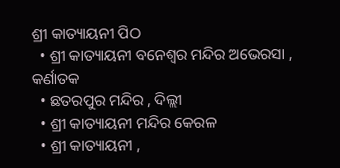ଶ୍ରୀ କାତ୍ୟାୟନୀ ପିଠ
  • ଶ୍ରୀ କାତ୍ୟାୟନୀ ବନେଶ୍ବର ମନ୍ଦିର ଅଭେରସା , କର୍ଣାତକ
  • ଛତରପୁର ମନ୍ଦିର , ଦିଲ୍ଲୀ
  • ଶ୍ରୀ କାତ୍ୟାୟନୀ ମନ୍ଦିର କେରଳ
  • ଶ୍ରୀ କାତ୍ୟାୟନୀ ,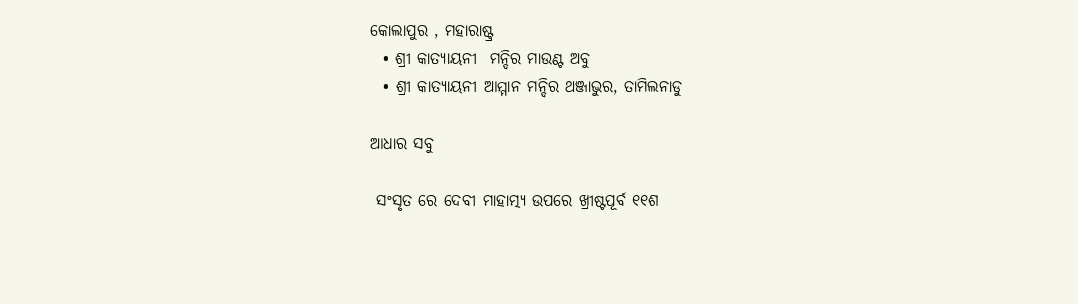କୋଲାପୁର , ମହାରାଷ୍ଟ୍ର
  • ଶ୍ରୀ କାତ୍ୟାୟନୀ  ମନ୍ଦିର ମାଉଣ୍ଟ ଅବୁ
  • ଶ୍ରୀ କାତ୍ୟାୟନୀ ଆମ୍ମାନ ମନ୍ଦିର ଥଞ୍ଜାଭୁର, ତାମିଲନାଡୁ

ଆଧାର ସବୁ

 ସଂସୃତ ରେ ଦେବୀ ମାହାତ୍ମ୍ୟ ଉପରେ ଖ୍ରୀଷ୍ଟପୂର୍ବ ୧୧ଶ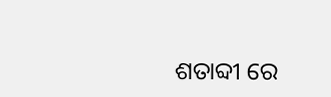ଶତାବ୍ଦୀ ରେ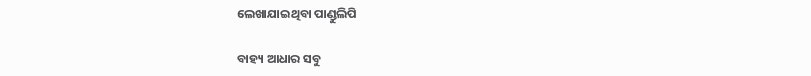ଲେଖାଯାଇଥିବା ପାଣ୍ଡୁଲିପି

ବାହ୍ୟ ଆଧାର ସବୁ